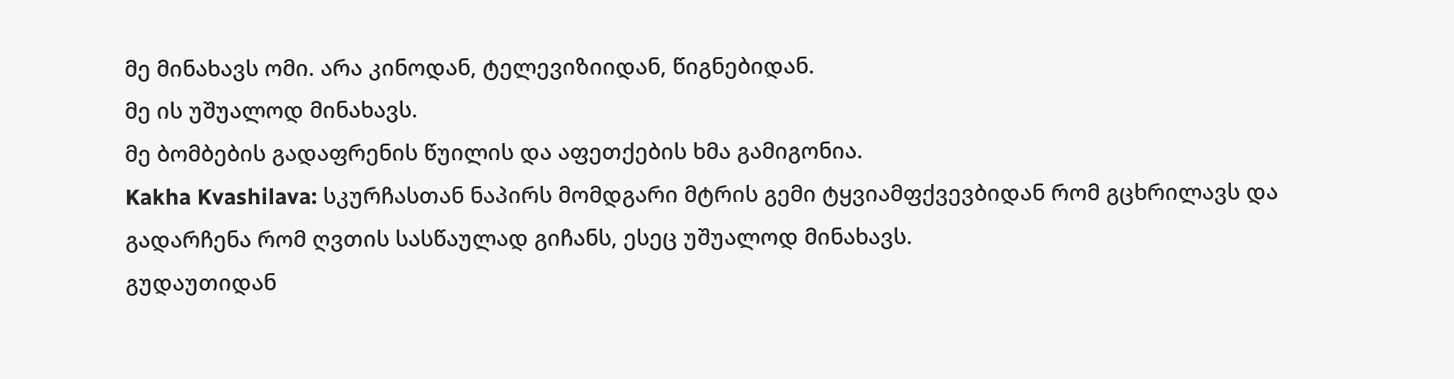მე მინახავს ომი. არა კინოდან, ტელევიზიიდან, წიგნებიდან.
მე ის უშუალოდ მინახავს.
მე ბომბების გადაფრენის წუილის და აფეთქების ხმა გამიგონია.
Kakha Kvashilava: სკურჩასთან ნაპირს მომდგარი მტრის გემი ტყვიამფქვევბიდან რომ გცხრილავს და გადარჩენა რომ ღვთის სასწაულად გიჩანს, ესეც უშუალოდ მინახავს.
გუდაუთიდან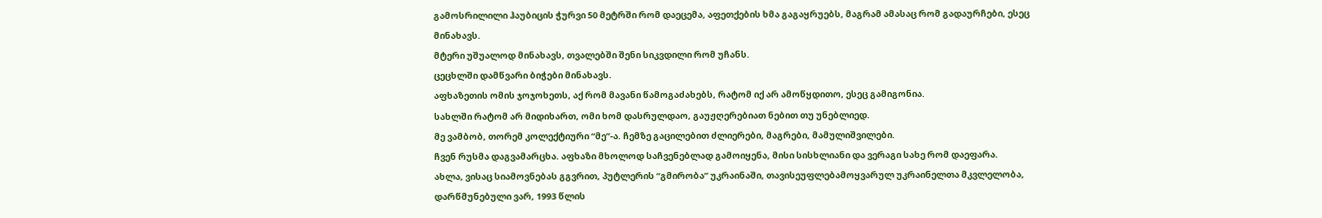გამოსრილილი ჰაუბიცის ჭურვი 50 მეტრში რომ დაეცემა, აფეთქების ხმა გაგაყრუებს, მაგრამ ამასაც რომ გადაურჩები, ესეც მინახავს.
მტერი უშუალოდ მინახავს, თვალებში შენი სიკვდილი რომ უჩანს.
ცეცხლში დამწვარი ბიჭები მინახავს.
აფხაზეთის ომის ჯოჯოხეთს, აქ რომ მავანი წამოგაძახებს, რატომ იქ არ ამოწყდითო, ესეც გამიგონია.
სახლში რატომ არ მიდიხართ, ომი ხომ დასრულდაო, გაუჟღერებიათ ნებით თუ უნებლიედ.
მე ვამბობ, თორემ კოლექტიური “მე”-ა. ჩემზე გაცილებით ძლიერები, მაგრები, მამულიშვილები.
ჩვენ რუსმა დაგვამარცხა. აფხაზი მხოლოდ საჩვენებლად გამოიყენა, მისი სისხლიანი და ვერაგი სახე რომ დაეფარა.
ახლა, ვისაც სიამოვნებას გგვრით, პუტლერის “გმირობა” უკრაინაში, თავისეუფლებამოყვარულ უკრაინელთა მკვლელობა, დარწმუნებული ვარ, 1993 წლის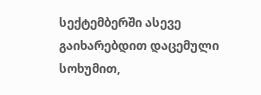სექტემბერში ასევე გაიხარებდით დაცემული სოხუმით,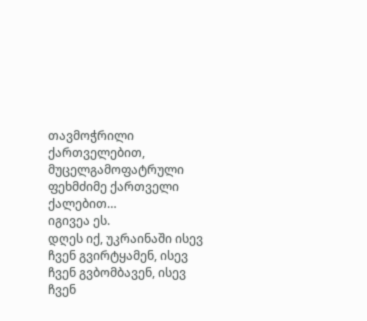თავმოჭრილი ქართველებით, მუცელგამოფატრული ფეხმძიმე ქართველი ქალებით…
იგივეა ეს.
დღეს იქ, უკრაინაში ისევ ჩვენ გვირტყამენ, ისევ ჩვენ გვბომბავენ, ისევ ჩვენ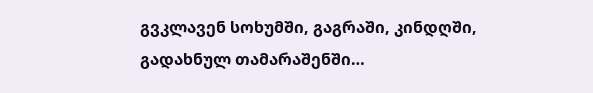გვკლავენ სოხუმში, გაგრაში, კინდღში, გადახნულ თამარაშენში…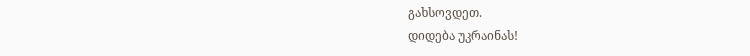გახსოვდეთ.
დიდება უკრაინას!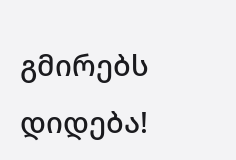გმირებს დიდება!